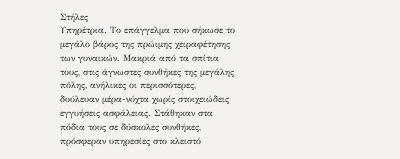Στήλες
Υπηρέτρια. Το επάγγελμα που σήκωσε το μεγάλο βάρος της πρώιμης χειραφέτησης των γυναικών. Μακριά από τα σπίτια τους, στις άγνωστες συνθήκες της μεγάλης πόλης, ανήλικες οι περισσότερες, δούλευαν μέρα-νύχτα χωρίς στοιχειώδεις εγγυήσεις ασφάλειας. Στάθηκαν στα πόδια τους σε δύσκολες συνθήκες, πρόσφεραν υπηρεσίες στο κλειστό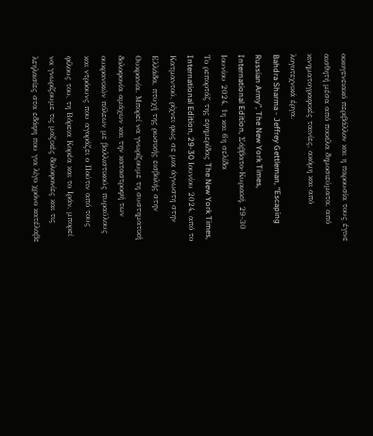οικογενειακό περιβάλλον και η παρουσία τους έγινε αισθητή μέσα από ποικίλα δημοσιεύματα, από κινηματογραφικές ταινίες, ακόμη και από λογοτεχνικά έργα.
Bahdra Sharma - Jeffrey Gettleman, “Escaping Russian Army”, The New York Times, International Edition, Σάββατο-Κυριακή, 29-30 Ιουνίου 2024, 1η και 6η σελίδα
Το ρεπορτάζ της εφημερίδας The New York Times, International Edition, 29-30 Ιουνίου 2024, από το Κατμαντού, ρίχνει φως σε μια άγνωστη στην Ελλάδα, πτυχή της ρωσικής εισβολής στην Ουκρανία. Μπορεί να γνωρίζουμε τη συστηματική δολοφονία αμάχων και την καταστροφή των ουκρανικών πόλεων με βαλλιστικούς πυραύλους και ντρόουνς που αγοράζει ο Πούτιν από τους φίλους του, τη Βόρεια Κορέα και το Ιράν, μπορεί να γνωρίζουμε τις μαζικές δολοφονίες και τις λεηλασίες στα εδάφη που για λίγο χρόνο κατέλαβε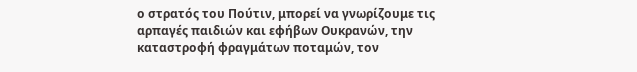ο στρατός του Πούτιν, μπορεί να γνωρίζουμε τις αρπαγές παιδιών και εφήβων Ουκρανών, την καταστροφή φραγμάτων ποταμών, τον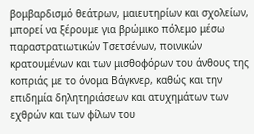βομβαρδισμό θεάτρων, μαιευτηρίων και σχολείων, μπορεί να ξέρουμε για βρώμικο πόλεμο μέσω παραστρατιωτικών Τσετσένων, ποινικών κρατουμένων και των μισθοφόρων του άνθους της κοπριάς με το όνομα Βάγκνερ, καθώς και την επιδημία δηλητηριάσεων και ατυχημάτων των εχθρών και των φίλων του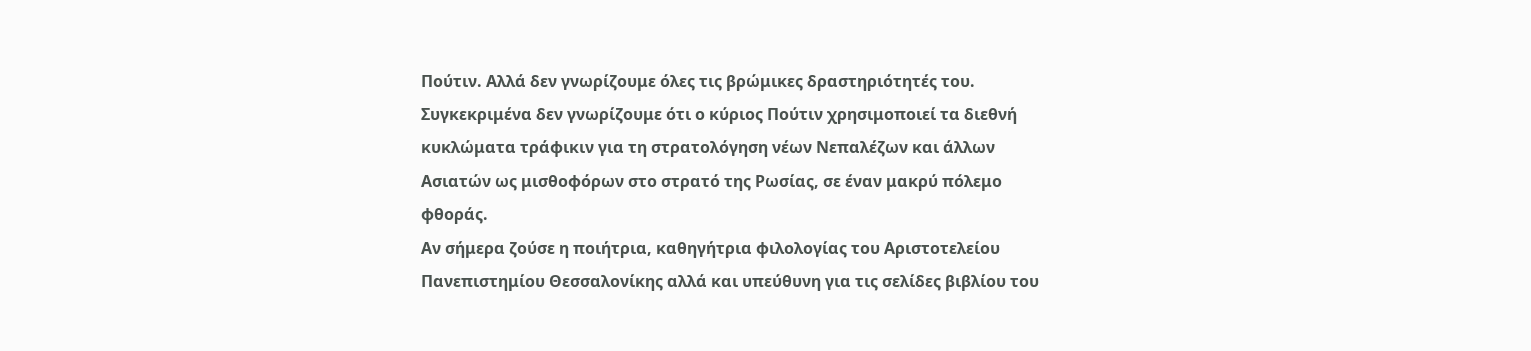Πούτιν. Αλλά δεν γνωρίζουμε όλες τις βρώμικες δραστηριότητές του. Συγκεκριμένα δεν γνωρίζουμε ότι ο κύριος Πούτιν χρησιμοποιεί τα διεθνή κυκλώματα τράφικιν για τη στρατολόγηση νέων Νεπαλέζων και άλλων Ασιατών ως μισθοφόρων στο στρατό της Ρωσίας, σε έναν μακρύ πόλεμο φθοράς.
Αν σήμερα ζούσε η ποιήτρια, καθηγήτρια φιλολογίας του Αριστοτελείου Πανεπιστημίου Θεσσαλονίκης αλλά και υπεύθυνη για τις σελίδες βιβλίου του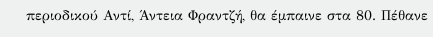περιοδικού Αντί, Άντεια Φραντζή, θα έμπαινε στα 80. Πέθανε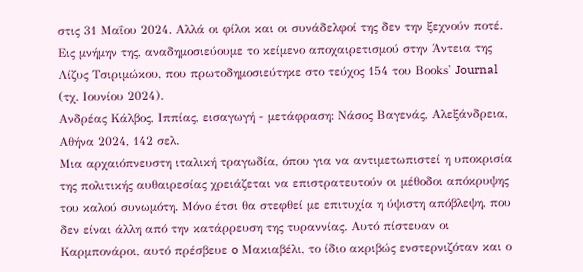στις 31 Μαΐου 2024. Αλλά οι φίλοι και οι συνάδελφοί της δεν την ξεχνούν ποτέ. Εις μνήμην της, αναδημοσιεύουμε το κείμενο αποχαιρετισμού στην Άντεια της Λίζυς Τσιριμώκου, που πρωτοδημοσιεύτηκε στο τεύχος 154 του Βοοks' Journal (τχ. Ιουνίου 2024).
Ανδρέας Κάλβος, Ιππίας, εισαγωγή - μετάφραση: Νάσος Βαγενάς, Αλεξάνδρεια, Αθήνα 2024, 142 σελ.
Μια αρχαιόπνευστη ιταλική τραγωδία, όπου για να αντιμετωπιστεί η υποκρισία της πολιτικής αυθαιρεσίας χρειάζεται να επιστρατευτούν οι μέθοδοι απόκρυψης του καλού συνωμότη. Μόνο έτσι θα στεφθεί με επιτυχία η ύψιστη απόβλεψη, που δεν είναι άλλη από την κατάρρευση της τυραννίας. Αυτό πίστευαν οι Καρμπονάροι, αυτό πρέσβευε o Μακιαβέλι, το ίδιο ακριβώς ενστερνιζόταν και ο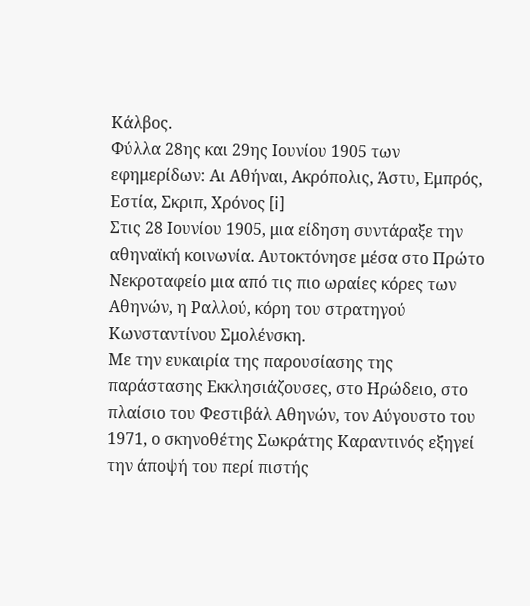Κάλβος.
Φύλλα 28ης και 29ης Ιουνίου 1905 των εφημερίδων: Αι Αθήναι, Ακρόπολις, Άστυ, Εμπρός, Εστία, Σκριπ, Χρόνος [i]
Στις 28 Ιουνίου 1905, μια είδηση συντάραξε την αθηναϊκή κοινωνία. Αυτοκτόνησε μέσα στο Πρώτο Νεκροταφείο μια από τις πιο ωραίες κόρες των Αθηνών, η Ραλλού, κόρη του στρατηγού Κωνσταντίνου Σμολένσκη.
Με την ευκαιρία της παρουσίασης της παράστασης Εκκλησιάζουσες, στο Ηρώδειο, στο πλαίσιο του Φεστιβάλ Αθηνών, τον Αύγουστο του 1971, ο σκηνοθέτης Σωκράτης Καραντινός εξηγεί την άποψή του περί πιστής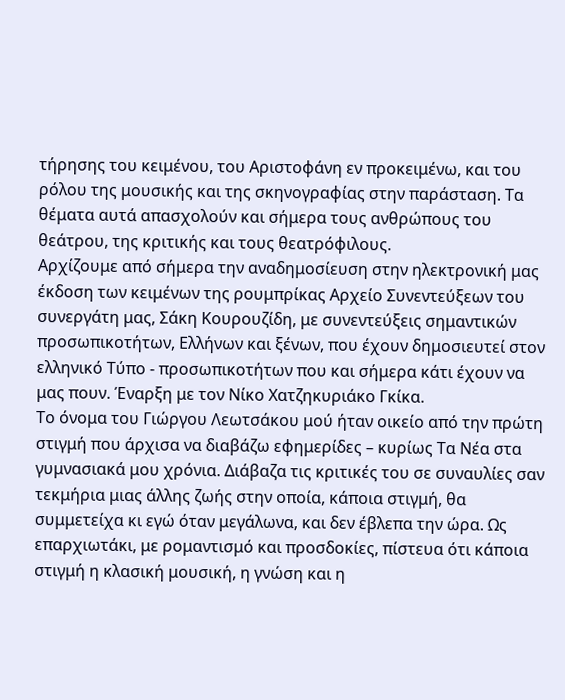τήρησης του κειμένου, του Αριστοφάνη εν προκειμένω, και του ρόλου της μουσικής και της σκηνογραφίας στην παράσταση. Τα θέματα αυτά απασχολούν και σήμερα τους ανθρώπους του θεάτρου, της κριτικής και τους θεατρόφιλους.
Αρχίζουμε από σήμερα την αναδημοσίευση στην ηλεκτρονική μας έκδοση των κειμένων της ρουμπρίκας Αρχείο Συνεντεύξεων του συνεργάτη μας, Σάκη Κουρουζίδη, με συνεντεύξεις σημαντικών προσωπικοτήτων, Ελλήνων και ξένων, που έχουν δημοσιευτεί στον ελληνικό Τύπο - προσωπικοτήτων που και σήμερα κάτι έχουν να μας πουν. Έναρξη με τον Νίκο Χατζηκυριάκο Γκίκα.
Το όνομα του Γιώργου Λεωτσάκου μού ήταν οικείο από την πρώτη στιγμή που άρχισα να διαβάζω εφημερίδες – κυρίως Τα Νέα στα γυμνασιακά μου χρόνια. Διάβαζα τις κριτικές του σε συναυλίες σαν τεκμήρια μιας άλλης ζωής στην οποία, κάποια στιγμή, θα συμμετείχα κι εγώ όταν μεγάλωνα, και δεν έβλεπα την ώρα. Ως επαρχιωτάκι, με ρομαντισμό και προσδοκίες, πίστευα ότι κάποια στιγμή η κλασική μουσική, η γνώση και η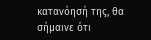κατανόησή της, θα σήμαινε ότι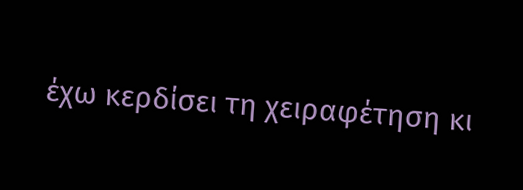έχω κερδίσει τη χειραφέτηση κι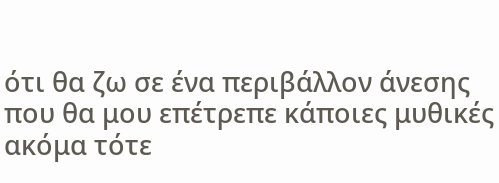ότι θα ζω σε ένα περιβάλλον άνεσης που θα μου επέτρεπε κάποιες μυθικές ακόμα τότε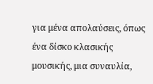για μένα απολαύσεις, όπως ένα δίσκο κλασικής μουσικής, μια συναυλία,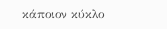κάποιον κύκλο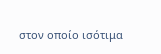στον οποίο ισότιμα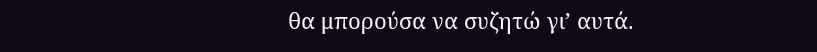θα μπορούσα να συζητώ γι’ αυτά.